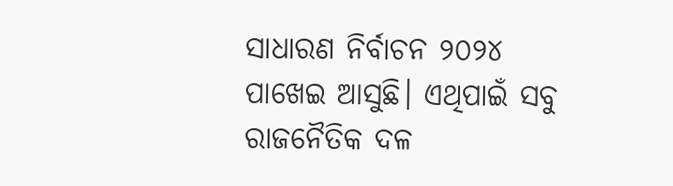ସାଧାରଣ ନିର୍ବାଚନ ୨୦୨୪ ପାଖେଇ ଆସୁଛି। ଏଥିପାଇଁ ସବୁ ରାଜନୈତିକ ଦଳ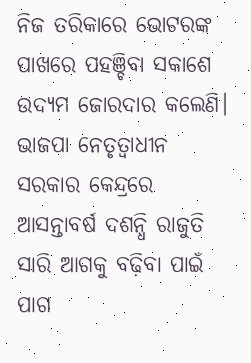ନିଜ ତରିକାରେ ଭୋଟରଙ୍କ ପାଖରେ ପହଞ୍ଚିବା ସକାଶେ ଉଦ୍ୟମ ଜୋରଦାର କଲେଣି। ଭାଜପା ନେତୃତ୍ୱାଧୀନ ସରକାର କେନ୍ଦ୍ରରେ ଆସନ୍ତାବର୍ଷ ଦଶନ୍ଧି ରାଜୁତି ସାରି ଆଗକୁ ବଢ଼ିବା ପାଇଁ ପାଗ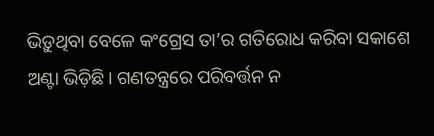ଭିଡ଼ୁଥିବା ବେଳେ କଂଗ୍ରେସ ତା’ର ଗତିରୋଧ କରିବା ସକାଶେ ଅଣ୍ଟା ଭିଡ଼ିଛି। ଗଣତନ୍ତ୍ରରେ ପରିବର୍ତ୍ତନ ନ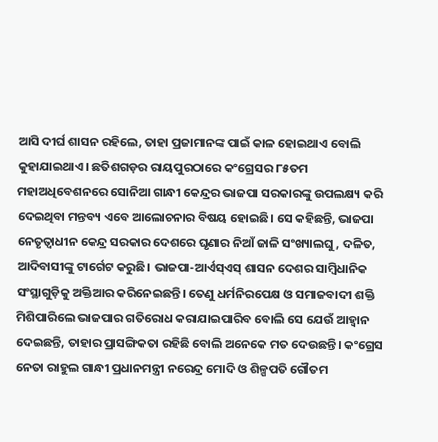ଆସି ଦୀର୍ଘ ଶାସନ ରହିଲେ, ତାହା ପ୍ରଜାମାନଙ୍କ ପାଇଁ କାଳ ହୋଇଥାଏ ବୋଲି କୁହାଯାଇଥାଏ। ଛତିଶଗଡ଼ର ରାୟପୁରଠାରେ କଂଗ୍ରେସର ୮୫ତମ ମହାଅଧିବେଶନରେ ସୋନିଆ ଗାନ୍ଧୀ କେନ୍ଦ୍ରର ଭାଜପା ସରକାରଙ୍କୁ ଉପଲକ୍ଷ୍ୟ କରି ଦେଇଥିବା ମନ୍ତବ୍ୟ ଏବେ ଆଲୋଚନାର ବିଷୟ ହୋଇଛି। ସେ କହିଛନ୍ତି, ଭାଜପା ନେତୃତ୍ୱାଧୀନ କେନ୍ଦ୍ର ସରକାର ଦେଶରେ ଘୃଣାର ନିଆଁ ଜାଳି ସଂଖ୍ୟାଲଘୁ, ଦଳିତ, ଆଦିବାସୀଙ୍କୁ ଟାର୍ଗେଟ କରୁଛି। ଭାଜପା-ଆର୍ଏସ୍ଏସ୍ ଶାସନ ଦେଶର ସାମ୍ବିଧାନିକ ସଂସ୍ଥାଗୁଡ଼ିକୁ ଅକ୍ତିଆର କରିନେଇଛନ୍ତି। ତେଣୁ ଧର୍ମନିରପେକ୍ଷ ଓ ସମାଜବାଦୀ ଶକ୍ତି ମିଶିପାରିଲେ ଭାଜପାର ଗତିରୋଧ କରାଯାଇପାରିବ ବୋଲି ସେ ଯେଉଁ ଆହ୍ବାନ ଦେଇଛନ୍ତି, ତାହାର ପ୍ରାସଙ୍ଗିକତା ରହିଛି ବୋଲି ଅନେକେ ମତ ଦେଉଛନ୍ତି। କଂଗ୍ରେସ ନେତା ରାହୁଲ ଗାନ୍ଧୀ ପ୍ରଧାନମନ୍ତ୍ରୀ ନରେନ୍ଦ୍ର ମୋଦି ଓ ଶିଳ୍ପପତି ଗୌତମ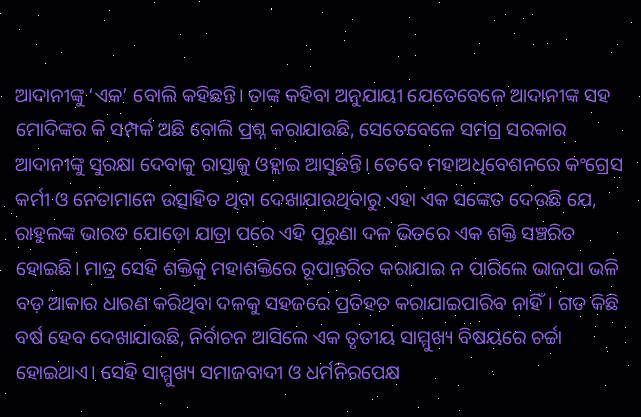ଆଦାନୀଙ୍କୁ ‘ଏକ’ ବୋଲି କହିଛନ୍ତି। ତାଙ୍କ କହିବା ଅନୁଯାୟୀ ଯେତେବେଳେ ଆଦାନୀଙ୍କ ସହ ମୋଦିଙ୍କର କି ସମ୍ପର୍କ ଅଛି ବୋଲି ପ୍ରଶ୍ନ କରାଯାଉଛି, ସେତେବେଳେ ସମଗ୍ର ସରକାର ଆଦାନୀଙ୍କୁ ସୁରକ୍ଷା ଦେବାକୁ ରାସ୍ତାକୁ ଓହ୍ଲାଇ ଆସୁଛନ୍ତି। ତେବେ ମହାଅଧିବେଶନରେ କଂଗ୍ରେସ କର୍ମୀ ଓ ନେତାମାନେ ଉତ୍ସାହିତ ଥିବା ଦେଖାଯାଉଥିବାରୁ ଏହା ଏକ ସଙ୍କେତ ଦେଉଛି ଯେ, ରାହୁଲଙ୍କ ଭାରତ ଯୋଡ଼ୋ ଯାତ୍ରା ପରେ ଏହି ପୁରୁଣା ଦଳ ଭିତରେ ଏକ ଶକ୍ତି ସଞ୍ଚରିତ ହୋଇଛି। ମାତ୍ର ସେହି ଶକ୍ତିକୁ ମହାଶକ୍ତିରେ ରୂପାନ୍ତରିତ କରାଯାଇ ନ ପାରିଲେ ଭାଜପା ଭଳି ବଡ଼ ଆକାର ଧାରଣ କରିଥିବା ଦଳକୁ ସହଜରେ ପ୍ରତିହତ କରାଯାଇପାରିବ ନାହିଁ। ଗତ କିଛି ବର୍ଷ ହେବ ଦେଖାଯାଉଛି, ନିର୍ବାଚନ ଆସିଲେ ଏକ ତୃତୀୟ ସାମ୍ମୁଖ୍ୟ ବିଷୟରେ ଚର୍ଚ୍ଚା ହୋଇଥାଏ। ସେହି ସାମ୍ମୁଖ୍ୟ ସମାଜବାଦୀ ଓ ଧର୍ମନିରପେକ୍ଷ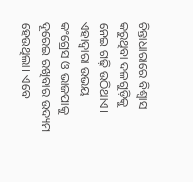ଚିନ୍ତାଧାରାରେ ବିଶ୍ୱାସ କରୁଥିବା ଦଳଗୁଡ଼ିକୁ ନେଇ ଗଢ଼ି ଉଠିଥାଏ। ଏହାଦ୍ୱାରା ଉଭୟ କଂଗ୍ରେସ ଓ ଭାଜପାକୁ ଦୂରେଇ ରଖିବାର ଉଦ୍ୟମ ହେଉଥିଲା। ଏବେ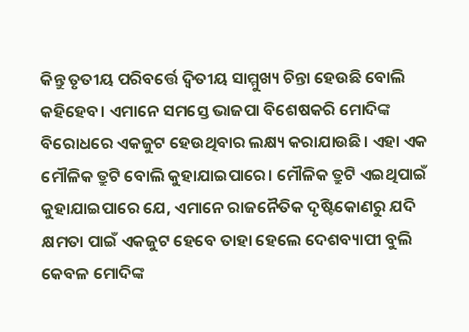କିନ୍ତୁ ତୃତୀୟ ପରିବର୍ତ୍ତେ ଦ୍ୱିତୀୟ ସାମ୍ମୁଖ୍ୟ ଚିନ୍ତା ହେଉଛି ବୋଲି କହିହେବ। ଏମାନେ ସମସ୍ତେ ଭାଜପା ବିଶେଷକରି ମୋଦିଙ୍କ ବିରୋଧରେ ଏକଜୁଟ ହେଉଥିବାର ଲକ୍ଷ୍ୟ କରାଯାଉଛି। ଏହା ଏକ ମୌଳିକ ତ୍ରୁଟି ବୋଲି କୁହାଯାଇପାରେ। ମୌଳିକ ତ୍ରୁଟି ଏଇଥିପାଇଁ କୁହାଯାଇପାରେ ଯେ, ଏମାନେ ରାଜନୈତିକ ଦୃଷ୍ଟିକୋଣରୁ ଯଦି କ୍ଷମତା ପାଇଁ ଏକଜୁଟ ହେବେ ତାହା ହେଲେ ଦେଶବ୍ୟାପୀ ବୁଲି କେବଳ ମୋଦିଙ୍କ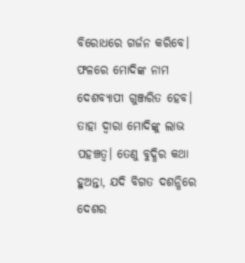ବିରୋଧରେ ଗର୍ଜନ କରିବେ। ଫଳରେ ମୋଦିଙ୍କ ନାମ ଦେଶବ୍ୟାପୀ ଗୁଞ୍ଜରିତ ହେବ। ତାହା ଦ୍ୱାରା ମୋଦିଙ୍କୁ ଲାଭ ପହଞ୍ଚତ୍ବ। ତେଣୁ ବୁଦ୍ଧିର କଥା ହୁଅନ୍ତା, ଯଦି ବିଗତ ଦଶନ୍ଧିରେ ଦେଶର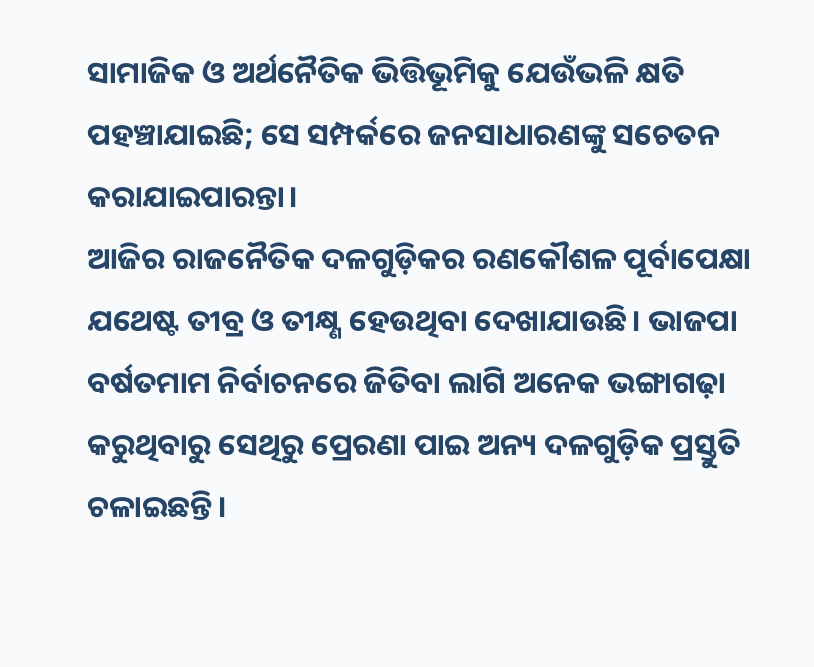ସାମାଜିକ ଓ ଅର୍ଥନୈତିକ ଭିତ୍ତିଭୂମିକୁ ଯେଉଁଭଳି କ୍ଷତି ପହଞ୍ଚାଯାଇଛି; ସେ ସମ୍ପର୍କରେ ଜନସାଧାରଣଙ୍କୁ ସଚେତନ କରାଯାଇପାରନ୍ତା।
ଆଜିର ରାଜନୈତିକ ଦଳଗୁଡ଼ିକର ରଣକୌଶଳ ପୂର୍ବାପେକ୍ଷା ଯଥେଷ୍ଟ ତୀବ୍ର ଓ ତୀକ୍ଷ୍ଣ ହେଉଥିବା ଦେଖାଯାଉଛି। ଭାଜପା ବର୍ଷତମାମ ନିର୍ବାଚନରେ ଜିତିବା ଲାଗି ଅନେକ ଭଙ୍ଗାଗଢ଼ା କରୁଥିବାରୁ ସେଥିରୁ ପ୍ରେରଣା ପାଇ ଅନ୍ୟ ଦଳଗୁଡ଼ିକ ପ୍ରସ୍ତୁତି ଚଳାଇଛନ୍ତି।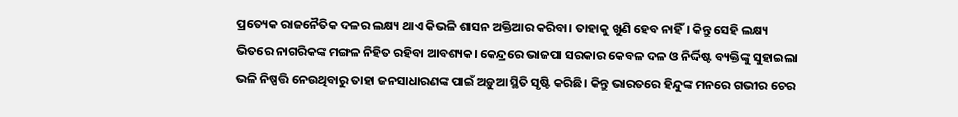ପ୍ରତ୍ୟେକ ରାଜନୈତିକ ଦଳର ଲକ୍ଷ୍ୟ ଥାଏ କିଭଳି ଶାସନ ଅକ୍ତିଆର କରିବା। ତାହାକୁ ଖୁଣି ହେବ ନାହିଁ। କିନ୍ତୁ ସେହି ଲକ୍ଷ୍ୟ ଭିତରେ ନାଗରିକଙ୍କ ମଙ୍ଗଳ ନିହିତ ରହିବା ଆବଶ୍ୟକ। କେନ୍ଦ୍ରରେ ଭାଜପା ସରକାର କେବଳ ଦଳ ଓ ନିର୍ଦ୍ଦିଷ୍ଟ ବ୍ୟକ୍ତିଙ୍କୁ ସୁହାଇଲା ଭଳି ନିଷ୍ପତ୍ତି ନେଉଥିବାରୁ ତାହା ଜନସାଧାରଣଙ୍କ ପାଇଁ ଅଡ଼ୁଆ ସ୍ଥିତି ସୃଷ୍ଟି କରିଛି। କିନ୍ତୁ ଭାରତରେ ହିନ୍ଦୁଙ୍କ ମନରେ ଗଭୀର ଚେର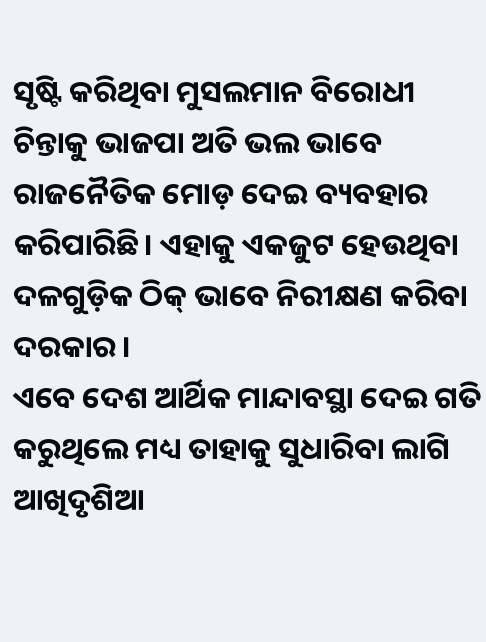ସୃଷ୍ଟି କରିଥିବା ମୁସଲମାନ ବିରୋଧୀ ଚିନ୍ତାକୁ ଭାଜପା ଅତି ଭଲ ଭାବେ ରାଜନୈତିକ ମୋଡ଼ ଦେଇ ବ୍ୟବହାର କରିପାରିଛି। ଏହାକୁ ଏକଜୁଟ ହେଉଥିବା ଦଳଗୁଡ଼ିକ ଠିକ୍ ଭାବେ ନିରୀକ୍ଷଣ କରିବା ଦରକାର।
ଏବେ ଦେଶ ଆର୍ଥିକ ମାନ୍ଦାବସ୍ଥା ଦେଇ ଗତି କରୁଥିଲେ ମଧ୍ୟ ତାହାକୁ ସୁଧାରିବା ଲାଗି ଆଖିଦୃଶିଆ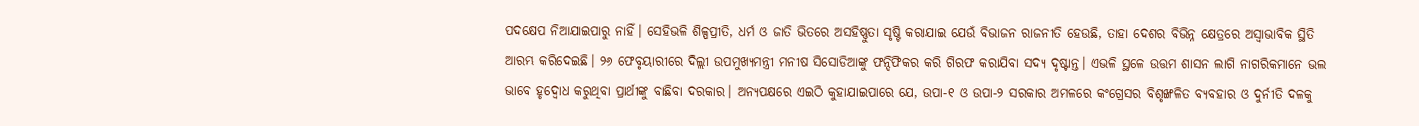ପଦକ୍ଷେପ ନିଆଯାଇପାରୁ ନାହିଁ। ସେହିଭଳି ଶିଳ୍ପପ୍ରୀତି, ଧର୍ମ ଓ ଜାତି ଭିତରେ ଅସହିଷ୍ଣୁତା ସୃଷ୍ଟି କରାଯାଇ ଯେଉଁ ବିଭାଜନ ରାଜନୀତି ହେଉଛି, ତାହା ଦେଶର ବିଭିନ୍ନ କ୍ଷେତ୍ରରେ ଅସ୍ବାଭାବିକ ସ୍ଥିତି ଆରମ୍ଭ କରିଦେଇଛି। ୨୬ ଫେବୃୟାରୀରେ ଦିଲ୍ଲୀ ଉପମୁଖ୍ୟମନ୍ତ୍ରୀ ମନୀଷ ସିସୋଡିଆଙ୍କୁ ଫନ୍ଦିଫିକର କରି ଗିରଫ କରାଯିବା ସଦ୍ୟ ଦୃଷ୍ଟାନ୍ତ। ଏଭଳି ସ୍ଥଳେ ଉତ୍ତମ ଶାସନ ଲାଗି ନାଗରିକମାନେ ଭଲ ଭାବେ ହୃଦ୍ବୋଧ କରୁଥିବା ପ୍ରାର୍ଥୀଙ୍କୁ ବାଛିବା ଦରକାର। ଅନ୍ୟପକ୍ଷରେ ଏଇଠି କୁହାଯାଇପାରେ ଯେ, ଉପା-୧ ଓ ଉପା-୨ ସରକାର ଅମଳରେ କଂଗ୍ରେସର ବିଶୃଙ୍ଖଳିତ ବ୍ୟବହାର ଓ ଦୁର୍ନୀତି ଦଳକୁ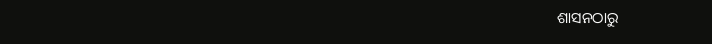ଶାସନଠାରୁ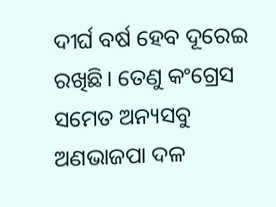ଦୀର୍ଘ ବର୍ଷ ହେବ ଦୂରେଇ ରଖିଛି। ତେଣୁ କଂଗ୍ରେସ ସମେତ ଅନ୍ୟସବୁ ଅଣଭାଜପା ଦଳ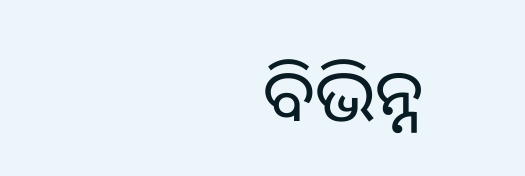ବିଭିନ୍ନ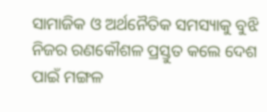ସାମାଜିକ ଓ ଅର୍ଥନୈତିକ ସମସ୍ୟାକୁ ବୁଝି ନିଜର ରଣକୌଶଳ ପ୍ରସ୍ତୁତ କଲେ ଦେଶ ପାଇଁ ମଙ୍ଗଳ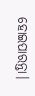ହୋଇପାରନ୍ତା।